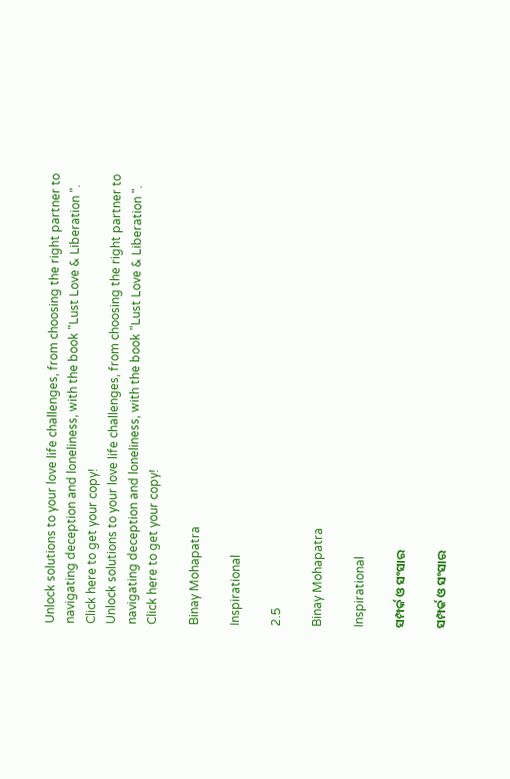Unlock solutions to your love life challenges, from choosing the right partner to navigating deception and loneliness, with the book "Lust Love & Liberation ". Click here to get your copy!
Unlock solutions to your love life challenges, from choosing the right partner to navigating deception and loneliness, with the book "Lust Love & Liberation ". Click here to get your copy!

Binay Mohapatra

Inspirational

2.5

Binay Mohapatra

Inspirational

ସମ୍ପର୍କ ଓ ସଂସାର

ସମ୍ପର୍କ ଓ ସଂସାର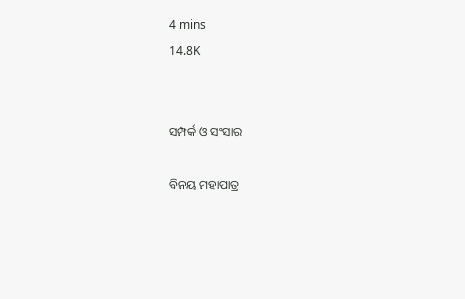4 mins
14.8K


ସମ୍ପର୍କ ଓ ସଂସାର

ବିନୟ ମହାପାତ୍ର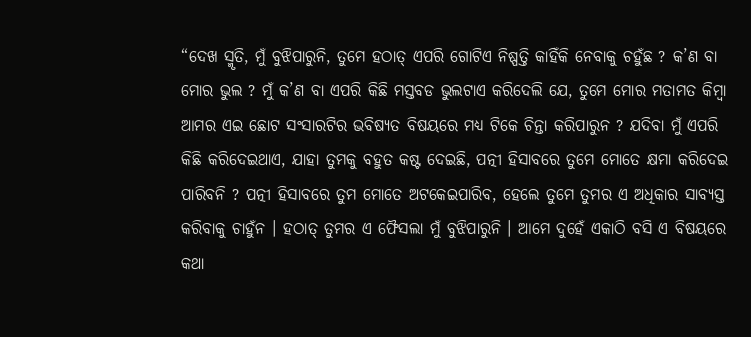“ଦେଖ ସ୍ମୃତି, ମୁଁ ବୁଝିପାରୁନି, ତୁମେ ହଠାତ୍ ଏପରି ଗୋଟିଏ ନିଷ୍ପତ୍ତି କାହିଁକି ନେବାକୁ ଚହୁଁଛ ? କ’ଣ ବା ମୋର ଭୁଲ ? ମୁଁ କ’ଣ ବା ଏପରି କିଛି ମସ୍ତବଡ ଭୁଲଟାଏ କରିଦେଲି ଯେ, ତୁମେ ମୋର ମତାମତ କିମ୍ବା ଆମର ଏଇ ଛୋଟ ସଂସାରଟିର ଭବିଷ୍ୟତ ବିଷୟରେ ମଧ୍ୟ ଟିକେ ଚିନ୍ତା କରିପାରୁନ ? ଯଦିବା ମୁଁ ଏପରି କିଛି କରିଦେଇଥାଏ, ଯାହା ତୁମକୁ ବହୁତ କଷ୍ଟ ଦେଇଛି, ପତ୍ନୀ ହିସାବରେ ତୁମେ ମୋତେ କ୍ଷମା କରିଦେଇ ପାରିବନି ? ପତ୍ନୀ ହିସାବରେ ତୁମ ମୋତେ ଅଟକେଇପାରିବ, ହେଲେ ତୁମେ ତୁମର ଏ ଅଧିକାର ସାବ୍ୟସ୍ତ କରିବାକୁ ଚାହୁଁନ । ହଠାତ୍ ତୁମର ଏ ଫୈସଲା ମୁଁ ବୁଝିପାରୁନି । ଆମେ ଦୁହେଁ ଏକାଠି ବସି ଏ ବିଷୟରେ କଥା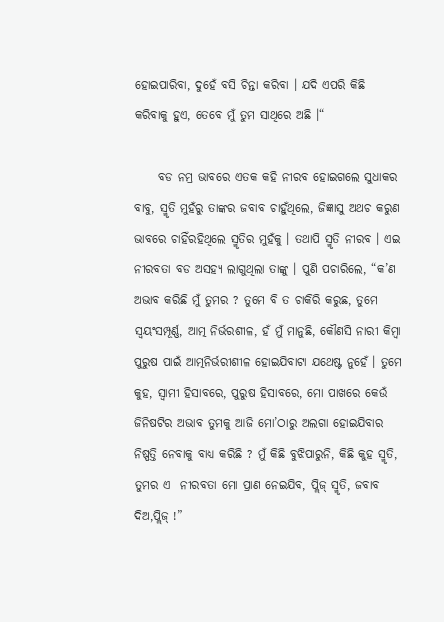ହୋଇପାରିବା, ଦୁହେଁ ବସି ଚିନ୍ତା କରିବା । ଯଦି ଏପରି କିଛି କରିବାକୁ ହୁଏ, ତେବେ ମୁଁ ତୁମ ସାଥିରେ ଅଛି ।“

     ବଡ ନମ୍ର ଭାବରେ ଏତକ କହି ନୀରବ ହୋଇଗଲେ ସୁଧାକର ବାବୁ, ସ୍ମୃତି ମୁହଁରୁ ତାଙ୍କର ଜବାବ ଚାହୁଁଥିଲେ, ଜିଜ୍ଞାସୁ ଅଥଚ କରୁଣ ଭାବରେ ଚାହିଁରହିଥିଲେ ସ୍ମୃତିର ମୁହଁକୁ । ତଥାପି ସ୍ମୃତି ନୀରବ । ଏଇ ନୀରବତା ବଡ ଅସହ୍ୟ ଲାଗୁଥିଲା ତାଙ୍କୁ । ପୁଣି ପଚାରିଲେ, “କ’ଣ ଅଭାବ କରିଛି ମୁଁ ତୁମର ? ତୁମେ ବି ତ ଚାକିରି କରୁଛ, ତୁମେ ସ୍ୱୟଂସମ୍ପୂର୍ଣ୍ଣ, ଆତ୍ମ ନିର୍ଭରଶୀଳ, ହଁ ମୁଁ ମାନୁଛି, କୌଣସି ନାରୀ କିମ୍ବା ପୁରୁଷ ପାଇଁ ଆତ୍ମନିର୍ଭରୀଶୀଳ ହୋଇଯିବାଟା ଯଥେଷ୍ଟ ନୁହେଁ । ତୁମେ କୁହ, ସ୍ୱାମୀ ହିସାବରେ, ପୁରୁଷ ହିସାବରେ, ମୋ ପାଖରେ କେଉଁ ଜିନିଷଟିର ଅଭାବ ତୁମକୁ ଆଜି ମୋ’ଠାରୁ ଅଲଗା ହୋଇଯିବାର ନିଷ୍ପତ୍ତି ନେବାକୁ ବାଧ୍ୟ କରିଛି ? ମୁଁ କିଛି ବୁଝିପାରୁନି, କିଛି କୁହ ସ୍ମୃତି, ତୁମର ଏ  ନୀରବତା ମୋ ପ୍ରାଣ ନେଇଯିବ, ପ୍ଲିଜ୍ ସ୍ମୃତି, ଜବାବ ଦିଅ,ପ୍ଲିଜ୍ !”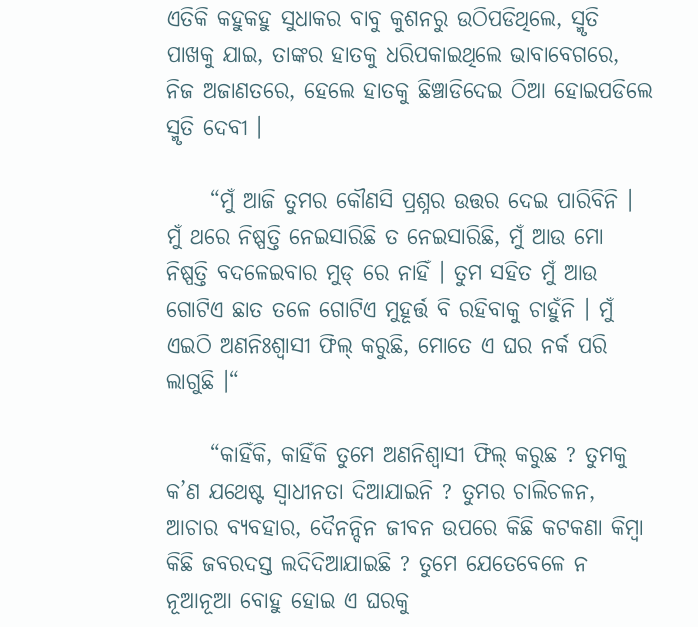ଏତିକି କହୁକହୁ ସୁଧାକର ବାବୁ କୁଶନରୁ ଉଠିପଡିଥିଲେ, ସ୍ମୃତି ପାଖକୁ ଯାଇ, ତାଙ୍କର ହାତକୁ ଧରିପକାଇଥିଲେ ଭାବାବେଗରେ, ନିଜ ଅଜାଣତରେ, ହେଲେ ହାତକୁ ଛିଞ୍ଚାଡିଦେଇ ଠିଆ ହୋଇପଡିଲେ ସ୍ମୃତି ଦେବୀ ।

     “ମୁଁ ଆଜି ତୁମର କୌଣସି ପ୍ରଶ୍ନର ଉତ୍ତର ଦେଇ ପାରିବିନି । ମୁଁ ଥରେ ନିଷ୍ପତ୍ତି ନେଇସାରିଛି ତ ନେଇସାରିଛି, ମୁଁ ଆଉ ମୋ ନିଷ୍ପତ୍ତି ବଦଳେଇବାର ମୁଡ୍ ରେ ନାହିଁ । ତୁମ ସହିତ ମୁଁ ଆଉ ଗୋଟିଏ ଛାତ ତଳେ ଗୋଟିଏ ମୁହୂର୍ତ୍ତ ବି ରହିବାକୁ ଚାହୁଁନି । ମୁଁ ଏଇଠି ଅଣନିଃଶ୍ୱାସୀ ଫିଲ୍ କରୁଛି, ମୋତେ ଏ ଘର ନର୍କ ପରି ଲାଗୁଛି ।“

     “କାହିଁକି, କାହିଁକି ତୁମେ ଅଣନିଶ୍ୱାସୀ ଫିଲ୍ କରୁଛ ? ତୁମକୁ କ’ଣ ଯଥେଷ୍ଟ ସ୍ୱାଧୀନତା ଦିଆଯାଇନି ? ତୁମର ଚାଲିଚଳନ, ଆଚାର ବ୍ୟବହାର, ଦୈନନ୍ଦିନ ଜୀବନ ଉପରେ କିଛି କଟକଣା କିମ୍ବା କିଛି ଜବରଦସ୍ତ ଲଦିଦିଆଯାଇଛି ? ତୁମେ ଯେତେବେଳେ ନ ନୂଆନୂଆ ବୋହୁ ହୋଇ ଏ ଘରକୁ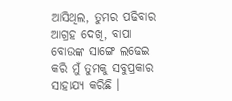ଆସିଥିଲ, ତୁମର ପଢିବାର ଆଗ୍ରହ ଦେଖି, ବାପା ବୋଉଙ୍କ ସାଙ୍ଗେ ଲଢେଇ କରି ମୁଁ ତୁମକୁ ସବୁପ୍ରକାର ସାହାଯ୍ୟ କରିଛି ।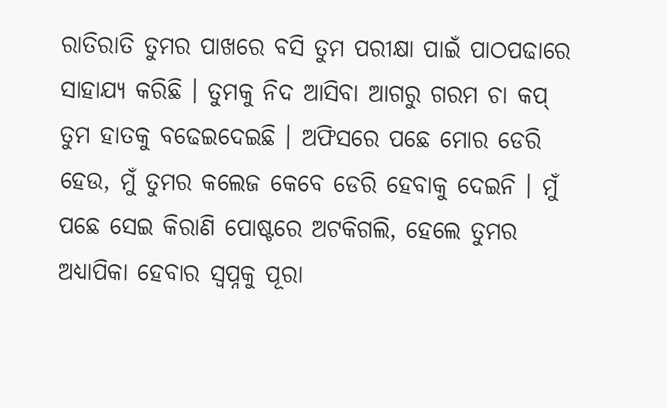ରାତିରାତି ତୁମର ପାଖରେ ବସି ତୁମ ପରୀକ୍ଷା ପାଇଁ ପାଠପଢାରେ ସାହାଯ୍ୟ କରିଛି । ତୁମକୁ ନିଦ ଆସିବା ଆଗରୁ ଗରମ ଚା କପ୍ ତୁମ ହାତକୁ ବଢେଇଦେଇଛି । ଅଫିସରେ ପଛେ ମୋର ଡେରି ହେଉ, ମୁଁ ତୁମର କଲେଜ କେବେ ଡେରି ହେବାକୁ ଦେଇନି । ମୁଁ ପଛେ ସେଇ କିରାଣି ପୋଷ୍ଟରେ ଅଟକିଗଲି, ହେଲେ ତୁମର ଅଧ୍ୟାପିକା ହେବାର ସ୍ୱପ୍ନକୁ ପୂରା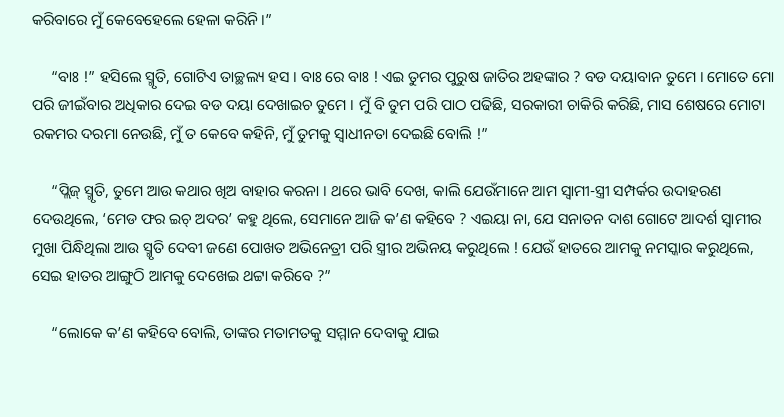କରିବାରେ ମୁଁ କେବେହେଲେ ହେଳା କରିନି ।”

     “ବାଃ !” ହସିଲେ ସ୍ମୃତି, ଗୋଟିଏ ତାଚ୍ଛଲ୍ୟ ହସ । ବାଃ ରେ ବାଃ ! ଏଇ ତୁମର ପୁରୁଷ ଜାତିର ଅହଙ୍କାର ? ବଡ ଦୟାବାନ ତୁମେ । ମୋତେ ମୋ ପରି ଜୀଇଁବାର ଅଧିକାର ଦେଇ ବଡ ଦୟା ଦେଖାଇଚ ତୁମେ । ମୁଁ ବି ତୁମ ପରି ପାଠ ପଢିଛି, ସରକାରୀ ଚାକିରି କରିଛି, ମାସ ଶେଷରେ ମୋଟା ରକମର ଦରମା ନେଉଛି, ମୁଁ ତ କେବେ କହିନି, ମୁଁ ତୁମକୁ ସ୍ୱାଧୀନତା ଦେଇଛି ବୋଲି !”

     “ପ୍ଲିଜ୍ ସ୍ମୃତି, ତୁମେ ଆଉ କଥାର ଖିଅ ବାହାର କରନା । ଥରେ ଭାବି ଦେଖ, କାଲି ଯେଉଁମାନେ ଆମ ସ୍ୱାମୀ-ସ୍ତ୍ରୀ ସମ୍ପର୍କର ଉଦାହରଣ ଦେଉଥିଲେ, ‘ମେଡ ଫର ଇଚ୍ ଅଦର’ କହୁ ଥିଲେ, ସେମାନେ ଆଜି କ’ଣ କହିବେ ? ଏଇୟା ନା, ଯେ ସନାତନ ଦାଶ ଗୋଟେ ଆଦର୍ଶ ସ୍ୱାମୀର ମୁଖା ପିନ୍ଧିଥିଲା ଆଉ ସ୍ମୃତି ଦେବୀ ଜଣେ ପୋଖତ ଅଭିନେତ୍ରୀ ପରି ସ୍ତ୍ରୀର ଅଭିନୟ କରୁଥିଲେ ! ଯେଉଁ ହାତରେ ଆମକୁ ନମସ୍କାର କରୁଥିଲେ, ସେଇ ହାତର ଆଙ୍ଗୁଠି ଆମକୁ ଦେଖେଇ ଥଟ୍ଟା କରିବେ ?”

     “ଲୋକେ କ’ଣ କହିବେ ବୋଲି, ତାଙ୍କର ମତାମତକୁ ସମ୍ମାନ ଦେବାକୁ ଯାଇ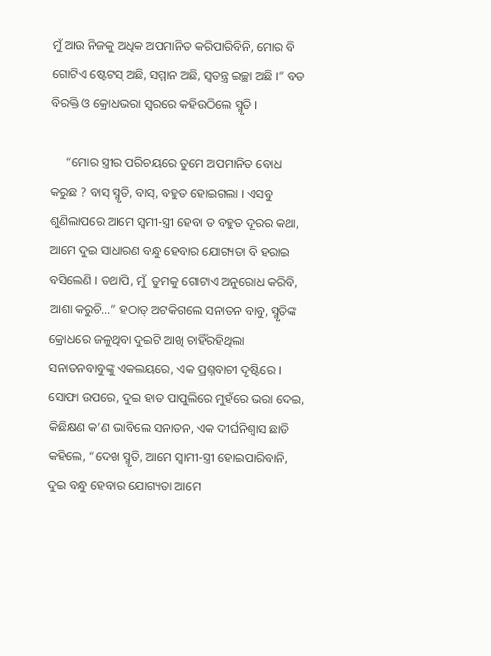ମୁଁ ଆଉ ନିଜକୁ ଅଧିକ ଅପମାନିତ କରିପାରିବିନି, ମୋର ବି ଗୋଟିଏ ଷ୍ଟେଟସ୍ ଅଛି, ସମ୍ମାନ ଅଛି, ସ୍ୱତନ୍ତ୍ର ଇଚ୍ଛା ଅଛି ।” ବଡ ବିରକ୍ତି ଓ କ୍ରୋଧଭରା ସ୍ୱରରେ କହିଉଠିଲେ ସ୍ମୃତି ।

     “ମୋର ସ୍ତ୍ରୀର ପରିଚୟରେ ତୁମେ ଅପମାନିତ ବୋଧ କରୁଛ ? ବାସ୍ ସ୍ମୃତି, ବାସ୍, ବହୁତ ହୋଇଗଲା । ଏସବୁ ଶୁଣିଲାପରେ ଆମେ ସ୍ୱମୀ-ସ୍ତ୍ରୀ ହେବା ତ ବହୁତ ଦୂରର କଥା, ଆମେ ଦୁଇ ସାଧାରଣ ବନ୍ଧୁ ହେବାର ଯୋଗ୍ୟତା ବି ହରାଇ ବସିଲେଣି । ତଥାପି, ମୁଁ  ତୁମକୁ ଗୋଟାଏ ଅନୁରୋଧ କରିବି, ଆଶା କରୁଚି…” ହଠାତ୍ ଅଟକିଗଲେ ସନାତନ ବାବୁ, ସ୍ମୃତିଙ୍କ କ୍ରୋଧରେ ଜଳୁଥିବା ଦୁଇଟି ଆଖି ଚାହିଁରହିଥିଲା ସନାତନବାବୁଙ୍କୁ ଏକଲୟରେ, ଏକ ପ୍ରଶ୍ନବାଚୀ ଦୃଷ୍ଟିରେ । ସୋଫା ଉପରେ, ଦୁଇ ହାତ ପାପୁଲିରେ ମୁହଁରେ ଭରା ଦେଇ, କିଛିକ୍ଷଣ କ’ଣ ଭାବିଲେ ସନାତନ, ଏକ ଦୀର୍ଘନିଶ୍ୱାସ ଛାଡି କହିଲେ, “ଦେଖ ସ୍ମୃତି, ଆମେ ସ୍ୱାମୀ-ସ୍ତ୍ରୀ ହୋଇପାରିବାନି, ଦୁଇ ବନ୍ଧୁ ହେବାର ଯୋଗ୍ୟତା ଆମେ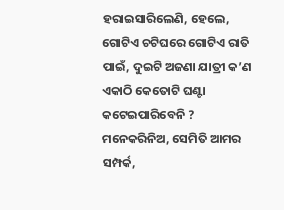ହରାଇସାରିଲେଣି, ହେଲେ, ଗୋଟିଏ ଚଟିଘରେ ଗୋଟିଏ ରାତି ପାଇଁ, ଦୁଇଟି ଅଜଣା ଯାତ୍ରୀ କ’ଣ ଏକାଠି କେତୋଟି ଘଣ୍ଟା କଟେଇପାରିବେନି ? ମନେକରିନିଅ, ସେମିତି ଆମର ସମ୍ପର୍କ,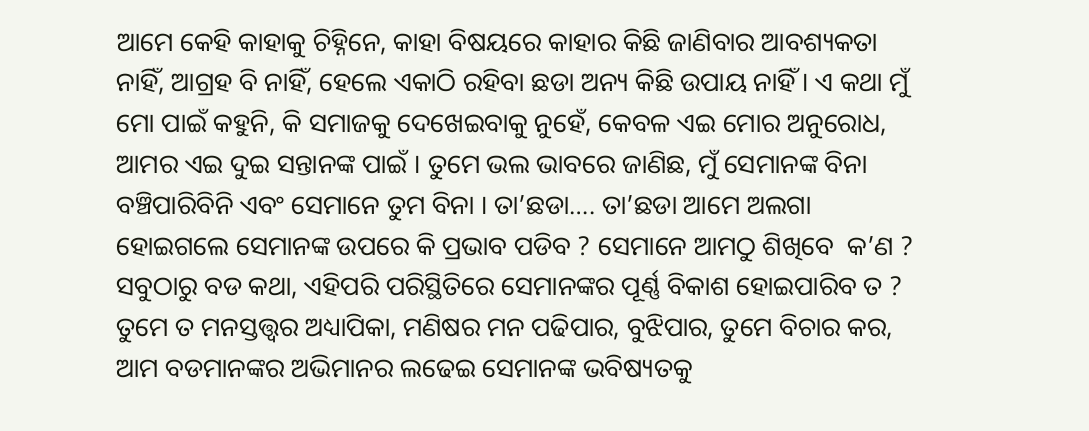ଆମେ କେହି କାହାକୁ ଚିହ୍ନିନେ, କାହା ବିଷୟରେ କାହାର କିଛି ଜାଣିବାର ଆବଶ୍ୟକତା ନାହିଁ, ଆଗ୍ରହ ବି ନାହିଁ, ହେଲେ ଏକାଠି ରହିବା ଛଡା ଅନ୍ୟ କିଛି ଉପାୟ ନାହିଁ । ଏ କଥା ମୁଁ ମୋ ପାଇଁ କହୁନି, କି ସମାଜକୁ ଦେଖେଇବାକୁ ନୁହେଁ, କେବଳ ଏଇ ମୋର ଅନୁରୋଧ, ଆମର ଏଇ ଦୁଇ ସନ୍ତାନଙ୍କ ପାଇଁ । ତୁମେ ଭଲ ଭାବରେ ଜାଣିଛ, ମୁଁ ସେମାନଙ୍କ ବିନା ବଞ୍ଚିପାରିବିନି ଏବଂ ସେମାନେ ତୁମ ବିନା । ତା’ଛଡା…. ତା’ଛଡା ଆମେ ଅଲଗା ହୋଇଗଲେ ସେମାନଙ୍କ ଉପରେ କି ପ୍ରଭାବ ପଡିବ ? ସେମାନେ ଆମଠୁ ଶିଖିବେ  କ’ଣ ? ସବୁଠାରୁ ବଡ କଥା, ଏହିପରି ପରିସ୍ଥିତିରେ ସେମାନଙ୍କର ପୂର୍ଣ୍ଣ ବିକାଶ ହୋଇପାରିବ ତ ? ତୁମେ ତ ମନସ୍ତତ୍ତ୍ୱର ଅଧ୍ୟାପିକା, ମଣିଷର ମନ ପଢିପାର, ବୁଝିପାର, ତୁମେ ବିଚାର କର, ଆମ ବଡମାନଙ୍କର ଅଭିମାନର ଲଢେଇ ସେମାନଙ୍କ ଭବିଷ୍ୟତକୁ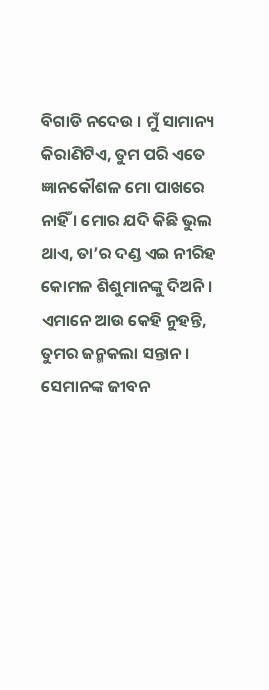ବିଗାଡି ନଦେଉ । ମୁଁ ସାମାନ୍ୟ କିରାଣିଟିଏ, ତୁମ ପରି ଏତେ ଜ୍ଞାନକୌଶଳ ମୋ ପାଖରେ ନାହିଁ । ମୋର ଯଦି କିଛି ଭୁଲ ଥାଏ, ତା’ର ଦଣ୍ଡ ଏଇ ନୀରିହ କୋମଳ ଶିଶୁମାନଙ୍କୁ ଦିଅନି । ଏମାନେ ଆଉ କେହି ନୁହନ୍ତି, ତୁମର ଜନ୍ମକଲା ସନ୍ତାନ । ସେମାନଙ୍କ ଜୀବନ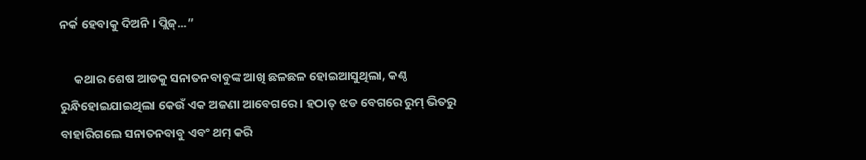ନର୍କ ହେବାକୁ ଦିଅନି । ପ୍ଲିଜ୍...”

     କଥାର ଶେଷ ଆଡକୁ ସନାତନବାବୁଙ୍କ ଆଖି ଛଳଛଳ ହୋଇଆସୁଥିଲା, କଣ୍ଠ ରୁନ୍ଧିହୋଇଯାଇଥିଲା କେଉଁ ଏକ ଅଜଣା ଆବେଗରେ । ହଠାତ୍ ଝଡ ବେଗରେ ରୁମ୍ ଭିତରୁ ବାହାରିଗଲେ ସନାତନବାବୁ ଏବଂ ଥମ୍ କରି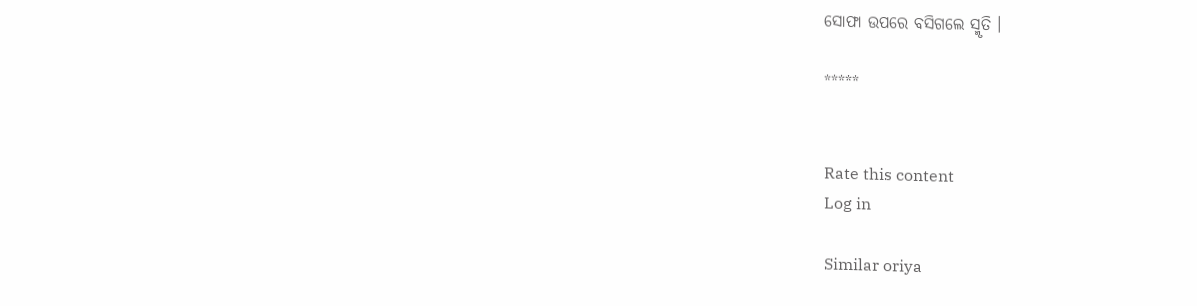ସୋଫା ଉପରେ ବସିଗଲେ ସ୍ମୃତି ।

*****


Rate this content
Log in

Similar oriya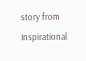story from Inspirational